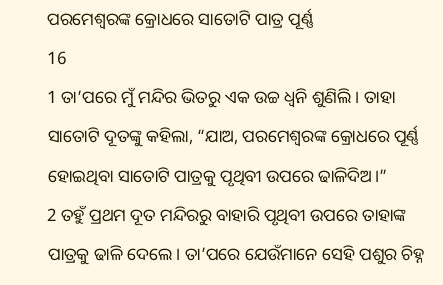ପରମେଶ୍ୱରଙ୍କ କ୍ରୋଧରେ ସାତୋଟି ପାତ୍ର ପୂର୍ଣ୍ଣ
16
1 ତା’ପରେ ମୁଁ ମନ୍ଦିର ଭିତରୁ ଏକ ଉଚ୍ଚ ଧ୍ୱନି ଶୁଣିଲି। ତାହା ସାତୋଟି ଦୂତଙ୍କୁ କହିଲା, “ଯାଅ, ପରମେଶ୍ୱରଙ୍କ କ୍ରୋଧରେ ପୂର୍ଣ୍ଣ ହୋଇଥିବା ସାତୋଟି ପାତ୍ରକୁ ପୃଥିବୀ ଉପରେ ଢାଳିଦିଅ।”
2 ତହୁଁ ପ୍ରଥମ ଦୂତ ମନ୍ଦିରରୁ ବାହାରି ପୃଥିବୀ ଉପରେ ତାହାଙ୍କ ପାତ୍ରକୁ ଢାଳି ଦେଲେ। ତା’ପରେ ଯେଉଁମାନେ ସେହି ପଶୁର ଚିହ୍ନ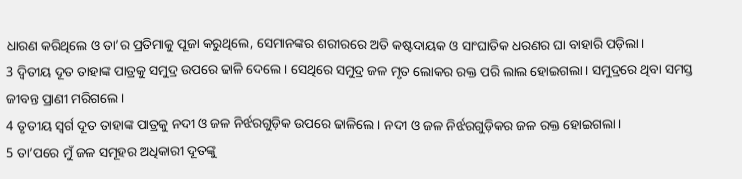ଧାରଣ କରିଥିଲେ ଓ ତା’ର ପ୍ରତିମାକୁ ପୂଜା କରୁଥିଲେ, ସେମାନଙ୍କର ଶରୀରରେ ଅତି କଷ୍ଟଦାୟକ ଓ ସାଂଘାତିକ ଧରଣର ଘା ବାହାରି ପଡ଼ିଲା।
3 ଦ୍ୱିତୀୟ ଦୂତ ତାହାଙ୍କ ପାତ୍ରକୁ ସମୁଦ୍ର ଉପରେ ଢାଳି ଦେଲେ। ସେଥିରେ ସମୁଦ୍ର ଜଳ ମୃତ ଲୋକର ରକ୍ତ ପରି ଲାଲ ହୋଇଗଲା। ସମୁଦ୍ରରେ ଥିବା ସମସ୍ତ ଜୀବନ୍ତ ପ୍ରାଣୀ ମରିଗଲେ।
4 ତୃତୀୟ ସ୍ୱର୍ଗ ଦୂତ ତାହାଙ୍କ ପାତ୍ରକୁ ନଦୀ ଓ ଜଳ ନିର୍ଝରଗୁଡ଼ିକ ଉପରେ ଢାଳିଲେ। ନଦୀ ଓ ଜଳ ନିର୍ଝରଗୁଡ଼ିକର ଜଳ ରକ୍ତ ହୋଇଗଲା।
5 ତା’ପରେ ମୁଁ ଜଳ ସମୂହର ଅଧିକାରୀ ଦୂତଙ୍କୁ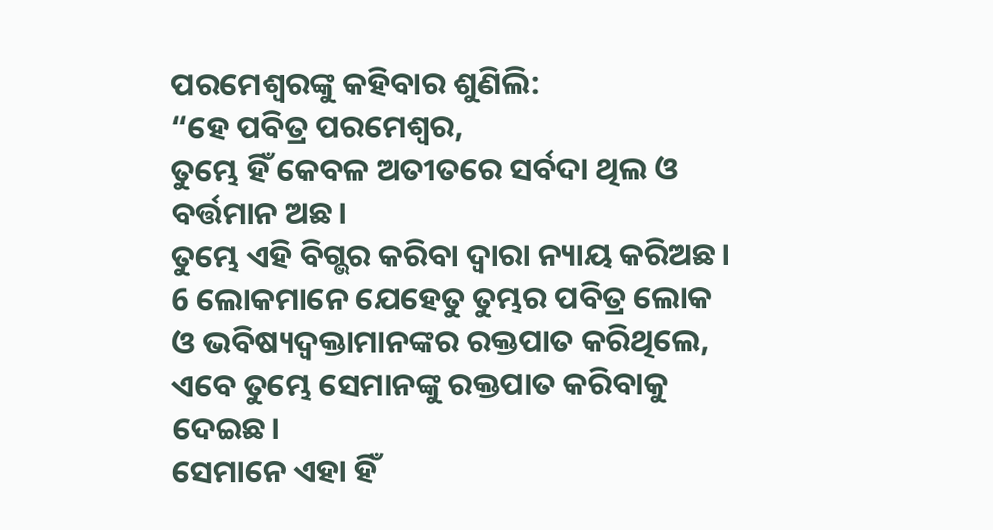ପରମେଶ୍ୱରଙ୍କୁ କହିବାର ଶୁଣିଲି:
“ହେ ପବିତ୍ର ପରମେଶ୍ୱର,
ତୁମ୍ଭେ ହିଁ କେବଳ ଅତୀତରେ ସର୍ବଦା ଥିଲ ଓ ବର୍ତ୍ତମାନ ଅଛ।
ତୁମ୍ଭେ ଏହି ବିଗ୍ଭର କରିବା ଦ୍ୱାରା ନ୍ୟାୟ କରିଅଛ।
6 ଲୋକମାନେ ଯେହେତୁ ତୁମ୍ଭର ପବିତ୍ର ଲୋକ
ଓ ଭବିଷ୍ୟଦ୍ବକ୍ତାମାନଙ୍କର ରକ୍ତପାତ କରିଥିଲେ,
ଏବେ ତୁମ୍ଭେ ସେମାନଙ୍କୁ ରକ୍ତପାତ କରିବାକୁ ଦେଇଛ।
ସେମାନେ ଏହା ହିଁ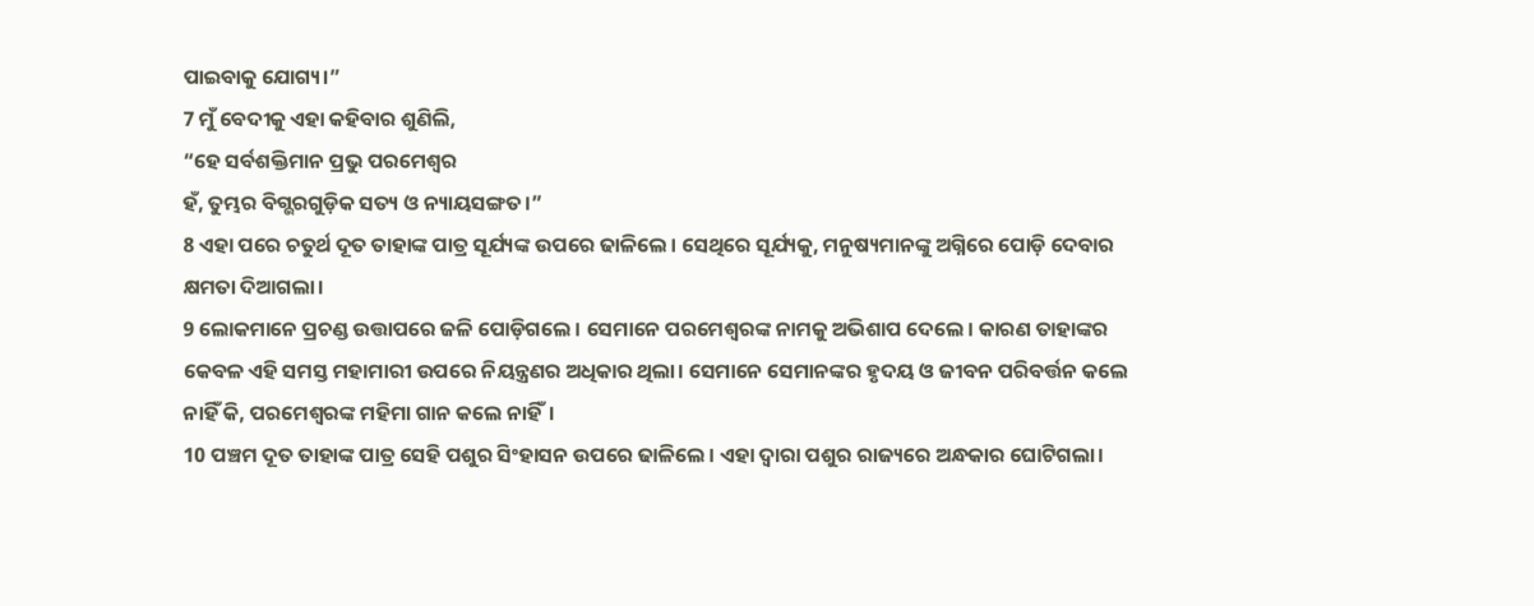ପାଇବାକୁ ଯୋଗ୍ୟ।”
7 ମୁଁ ବେଦୀକୁ ଏହା କହିବାର ଶୁଣିଲି,
“ହେ ସର୍ବଶକ୍ତିମାନ ପ୍ରଭୁ ପରମେଶ୍ୱର
ହଁ, ତୁମ୍ଭର ବିଗ୍ଭରଗୁଡ଼ିକ ସତ୍ୟ ଓ ନ୍ୟାୟସଙ୍ଗତ।”
8 ଏହା ପରେ ଚତୁର୍ଥ ଦୂତ ତାହାଙ୍କ ପାତ୍ର ସୂର୍ଯ୍ୟଙ୍କ ଉପରେ ଢାଳିଲେ। ସେଥିରେ ସୂର୍ଯ୍ୟକୁ, ମନୁଷ୍ୟମାନଙ୍କୁ ଅଗ୍ନିରେ ପୋଡ଼ି ଦେବାର କ୍ଷମତା ଦିଆଗଲା।
9 ଲୋକମାନେ ପ୍ରଚଣ୍ଡ ଉତ୍ତାପରେ ଜଳି ପୋଡ଼ିଗଲେ। ସେମାନେ ପରମେଶ୍ୱରଙ୍କ ନାମକୁ ଅଭିଶାପ ଦେଲେ। କାରଣ ତାହାଙ୍କର କେବଳ ଏହି ସମସ୍ତ ମହାମାରୀ ଉପରେ ନିୟନ୍ତ୍ରଣର ଅଧିକାର ଥିଲା। ସେମାନେ ସେମାନଙ୍କର ହୃଦୟ ଓ ଜୀବନ ପରିବର୍ତ୍ତନ କଲେ ନାହିଁ କି, ପରମେଶ୍ୱରଙ୍କ ମହିମା ଗାନ କଲେ ନାହିଁ।
10 ପଞ୍ଚମ ଦୂତ ତାହାଙ୍କ ପାତ୍ର ସେହି ପଶୁର ସିଂହାସନ ଉପରେ ଢାଳିଲେ। ଏହା ଦ୍ୱାରା ପଶୁର ରାଜ୍ୟରେ ଅନ୍ଧକାର ଘୋଟିଗଲା।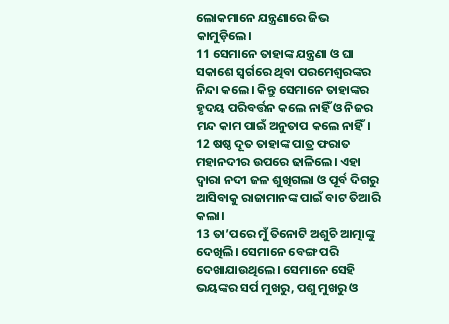ଲୋକମାନେ ଯନ୍ତ୍ରଣାରେ ଜିଭ କାମୁଡ଼ିଲେ।
11 ସେମାନେ ତାହାଙ୍କ ଯନ୍ତ୍ରଣା ଓ ଘା ସକାଶେ ସ୍ୱର୍ଗରେ ଥିବା ପରମେଶ୍ୱରଙ୍କର ନିନ୍ଦା କଲେ। କିନ୍ତୁ ସେମାନେ ତାହାଙ୍କର ହୃଦୟ ପରିବର୍ତ୍ତନ କଲେ ନାହିଁ ଓ ନିଜର ମନ୍ଦ କାମ ପାଇଁ ଅନୁତାପ କଲେ ନାହିଁ।
12 ଷଷ୍ଠ ଦୂତ ତାହାଙ୍କ ପାତ୍ର ଫରାତ ମହାନଦୀର ଉପରେ ଢାଳିଲେ। ଏହା ଦ୍ୱାରା ନଦୀ ଜଳ ଶୁଖିଗଲା ଓ ପୂର୍ବ ଦିଗରୁ ଆସିବାକୁ ରାଜାମାନଙ୍କ ପାଇଁ ବାଟ ତିଆରି କଲା।
13 ତା’ପରେ ମୁଁ ତିନୋଟି ଅଶୁଚି ଆତ୍ମାଙ୍କୁ ଦେଖିଲି। ସେମାନେ ବେଙ୍ଗ ପରି ଦେଖାଯାଉଥିଲେ। ସେମାନେ ସେହି ଭୟଙ୍କର ସର୍ପ ମୁଖରୁ, ପଶୁ ମୁଖରୁ ଓ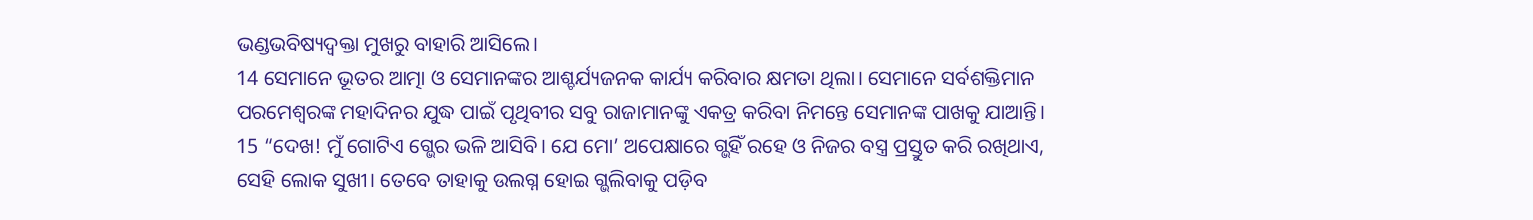ଭଣ୍ଡଭବିଷ୍ୟଦ୍ବକ୍ତା ମୁଖରୁ ବାହାରି ଆସିଲେ।
14 ସେମାନେ ଭୂତର ଆତ୍ମା ଓ ସେମାନଙ୍କର ଆଶ୍ଚର୍ଯ୍ୟଜନକ କାର୍ଯ୍ୟ କରିବାର କ୍ଷମତା ଥିଲା। ସେମାନେ ସର୍ବଶକ୍ତିମାନ ପରମେଶ୍ୱରଙ୍କ ମହାଦିନର ଯୁଦ୍ଧ ପାଇଁ ପୃଥିବୀର ସବୁ ରାଜାମାନଙ୍କୁ ଏକତ୍ର କରିବା ନିମନ୍ତେ ସେମାନଙ୍କ ପାଖକୁ ଯାଆନ୍ତି।
15 “ଦେଖ! ମୁଁ ଗୋଟିଏ ଗ୍ଭେର ଭଳି ଆସିବି। ଯେ ମୋ’ ଅପେକ୍ଷାରେ ଗ୍ଭହିଁ ରହେ ଓ ନିଜର ବସ୍ତ୍ର ପ୍ରସ୍ତୁତ କରି ରଖିଥାଏ, ସେହି ଲୋକ ସୁଖୀ। ତେବେ ତାହାକୁ ଉଲଗ୍ନ ହୋଇ ଗ୍ଭଲିବାକୁ ପଡ଼ିବ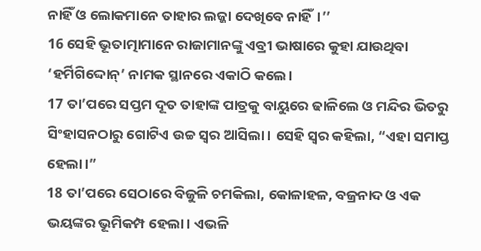ନାହିଁ ଓ ଲୋକମାନେ ତାହାର ଲଜ୍ଜା ଦେଖିବେ ନାହିଁ।’’
16 ସେହି ଭୂତାତ୍ମାମାନେ ରାଜାମାନଙ୍କୁ ଏବ୍ରୀ ଭାଷାରେ କୁହା ଯାଉଥିବା ‘ହର୍ମିଗିଦ୍ଦୋନ୍’ ନାମକ ସ୍ଥାନରେ ଏକାଠି କଲେ।
17 ତା’ପରେ ସପ୍ତମ ଦୂତ ତାହାଙ୍କ ପାତ୍ରକୁ ବାୟୁରେ ଢାଳିଲେ ଓ ମନ୍ଦିର ଭିତରୁ ସିଂହାସନଠାରୁ ଗୋଟିଏ ଉଚ୍ଚ ସ୍ୱର ଆସିଲା। ସେହି ସ୍ୱର କହିଲା, “ଏହା ସମାପ୍ତ ହେଲା।”
18 ତା’ପରେ ସେଠାରେ ବିଜୁଳି ଚମକିଲା, କୋଳାହଳ, ବଜ୍ରନାଦ ଓ ଏକ ଭୟଙ୍କର ଭୂମିକମ୍ପ ହେଲା। ଏଭଳି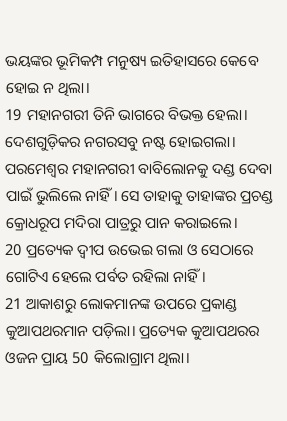ଭୟଙ୍କର ଭୂମିକମ୍ପ ମନୁଷ୍ୟ ଇତିହାସରେ କେବେ ହୋଇ ନ ଥିଲା।
19 ମହାନଗରୀ ତିନି ଭାଗରେ ବିଭକ୍ତ ହେଲା। ଦେଶଗୁଡ଼ିକର ନଗରସବୁ ନଷ୍ଟ ହୋଇଗଲା। ପରମେଶ୍ୱର ମହାନଗରୀ ବାବିଲୋନକୁ ଦଣ୍ଡ ଦେବା ପାଇଁ ଭୁଲିଲେ ନାହିଁ। ସେ ତାହାକୁ ତାହାଙ୍କର ପ୍ରଚଣ୍ଡ କ୍ରୋଧରୂପ ମଦିରା ପାତ୍ରରୁ ପାନ କରାଇଲେ।
20 ପ୍ରତ୍ୟେକ ଦ୍ୱୀପ ଉଭେଇ ଗଲା ଓ ସେଠାରେ ଗୋଟିଏ ହେଲେ ପର୍ବତ ରହିଲା ନାହିଁ।
21 ଆକାଶରୁ ଲୋକମାନଙ୍କ ଉପରେ ପ୍ରକାଣ୍ଡ କୁଆପଥରମାନ ପଡ଼ିଲା। ପ୍ରତ୍ୟେକ କୁଆପଥରର ଓଜନ ପ୍ରାୟ 50 କିଲୋଗ୍ରାମ ଥିଲା।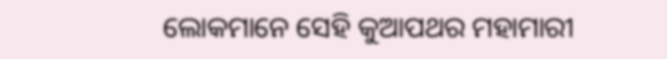ଲୋକମାନେ ସେହି କୁଆପଥର ମହାମାରୀ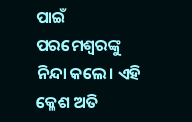ପାଇଁ ପରମେଶ୍ୱରଙ୍କୁ ନିନ୍ଦା କଲେ। ଏହି କ୍ଳେଶ ଅତି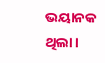ଭୟାନକ ଥିଲା।